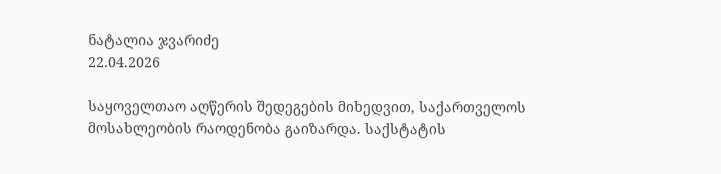ნატალია ჯვარიძე
22.04.2026

საყოველთაო აღწერის შედეგების მიხედვით, საქართველოს მოსახლეობის რაოდენობა გაიზარდა. საქსტატის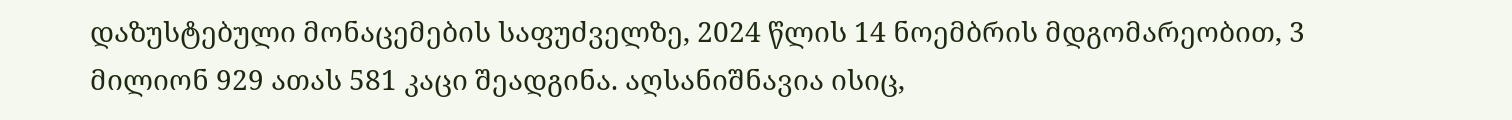დაზუსტებული მონაცემების საფუძველზე, 2024 წლის 14 ნოემბრის მდგომარეობით, 3 მილიონ 929 ათას 581 კაცი შეადგინა. აღსანიშნავია ისიც,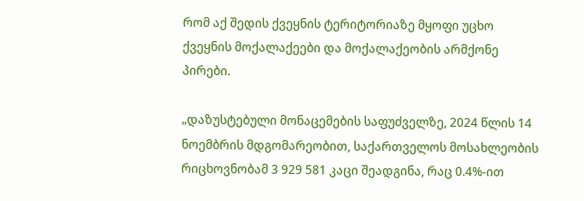რომ აქ შედის ქვეყნის ტერიტორიაზე მყოფი უცხო ქვეყნის მოქალაქეები და მოქალაქეობის არმქონე პირები.

„დაზუსტებული მონაცემების საფუძველზე, 2024 წლის 14 ნოემბრის მდგომარეობით, საქართველოს მოსახლეობის რიცხოვნობამ 3 929 581 კაცი შეადგინა, რაც 0.4%-ით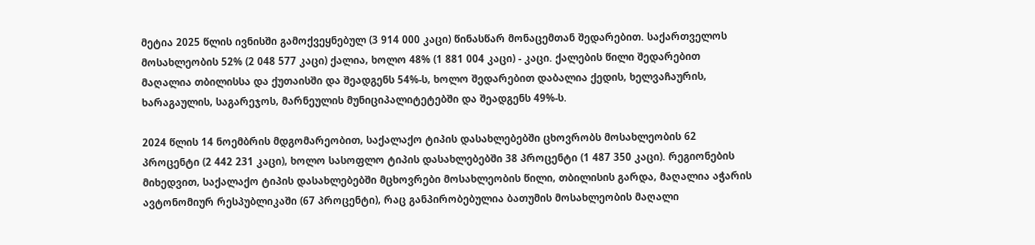მეტია 2025 წლის ივნისში გამოქვეყნებულ (3 914 000 კაცი) წინასწარ მონაცემთან შედარებით. საქართველოს მოსახლეობის 52% (2 048 577 კაცი) ქალია, ხოლო 48% (1 881 004 კაცი) - კაცი. ქალების წილი შედარებით მაღალია თბილისსა და ქუთაისში და შეადგენს 54%-ს, ხოლო შედარებით დაბალია ქედის, ხელვაჩაურის, ხარაგაულის, საგარეჯოს, მარნეულის მუნიციპალიტეტებში და შეადგენს 49%-ს.

2024 წლის 14 ნოემბრის მდგომარეობით, საქალაქო ტიპის დასახლებებში ცხოვრობს მოსახლეობის 62 პროცენტი (2 442 231 კაცი), ხოლო სასოფლო ტიპის დასახლებებში 38 პროცენტი (1 487 350 კაცი). რეგიონების მიხედვით, საქალაქო ტიპის დასახლებებში მცხოვრები მოსახლეობის წილი, თბილისის გარდა, მაღალია აჭარის ავტონომიურ რესპუბლიკაში (67 პროცენტი), რაც განპირობებულია ბათუმის მოსახლეობის მაღალი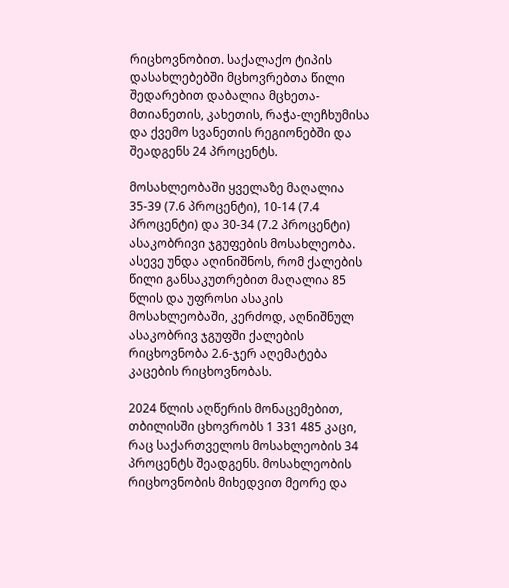რიცხოვნობით. საქალაქო ტიპის დასახლებებში მცხოვრებთა წილი შედარებით დაბალია მცხეთა-მთიანეთის, კახეთის, რაჭა-ლეჩხუმისა და ქვემო სვანეთის რეგიონებში და შეადგენს 24 პროცენტს.

მოსახლეობაში ყველაზე მაღალია 35-39 (7.6 პროცენტი), 10-14 (7.4 პროცენტი) და 30-34 (7.2 პროცენტი) ასაკობრივი ჯგუფების მოსახლეობა. ასევე უნდა აღინიშნოს, რომ ქალების წილი განსაკუთრებით მაღალია 85 წლის და უფროსი ასაკის მოსახლეობაში, კერძოდ, აღნიშნულ ასაკობრივ ჯგუფში ქალების რიცხოვნობა 2.6-ჯერ აღემატება კაცების რიცხოვნობას.

2024 წლის აღწერის მონაცემებით, თბილისში ცხოვრობს 1 331 485 კაცი, რაც საქართველოს მოსახლეობის 34 პროცენტს შეადგენს. მოსახლეობის რიცხოვნობის მიხედვით მეორე და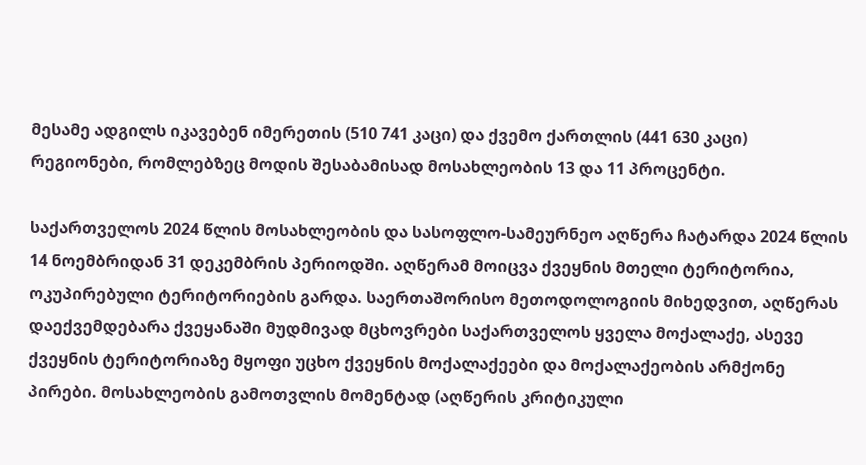მესამე ადგილს იკავებენ იმერეთის (510 741 კაცი) და ქვემო ქართლის (441 630 კაცი) რეგიონები, რომლებზეც მოდის შესაბამისად მოსახლეობის 13 და 11 პროცენტი.

საქართველოს 2024 წლის მოსახლეობის და სასოფლო-სამეურნეო აღწერა ჩატარდა 2024 წლის 14 ნოემბრიდან 31 დეკემბრის პერიოდში. აღწერამ მოიცვა ქვეყნის მთელი ტერიტორია, ოკუპირებული ტერიტორიების გარდა. საერთაშორისო მეთოდოლოგიის მიხედვით, აღწერას დაექვემდებარა ქვეყანაში მუდმივად მცხოვრები საქართველოს ყველა მოქალაქე, ასევე ქვეყნის ტერიტორიაზე მყოფი უცხო ქვეყნის მოქალაქეები და მოქალაქეობის არმქონე პირები. მოსახლეობის გამოთვლის მომენტად (აღწერის კრიტიკული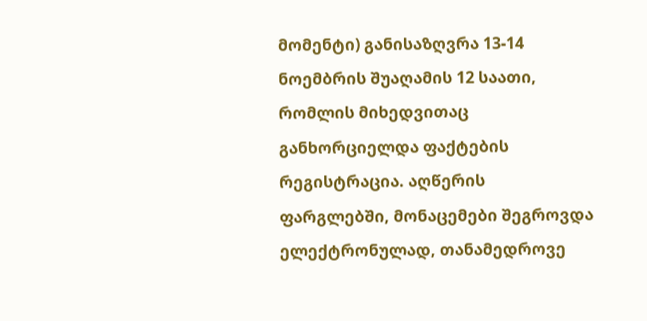მომენტი) განისაზღვრა 13-14 ნოემბრის შუაღამის 12 საათი, რომლის მიხედვითაც განხორციელდა ფაქტების რეგისტრაცია. აღწერის ფარგლებში, მონაცემები შეგროვდა ელექტრონულად, თანამედროვე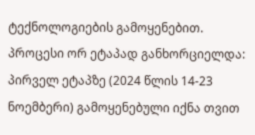ტექნოლოგიების გამოყენებით. პროცესი ორ ეტაპად განხორციელდა: პირველ ეტაპზე (2024 წლის 14-23 ნოემბერი) გამოყენებული იქნა თვით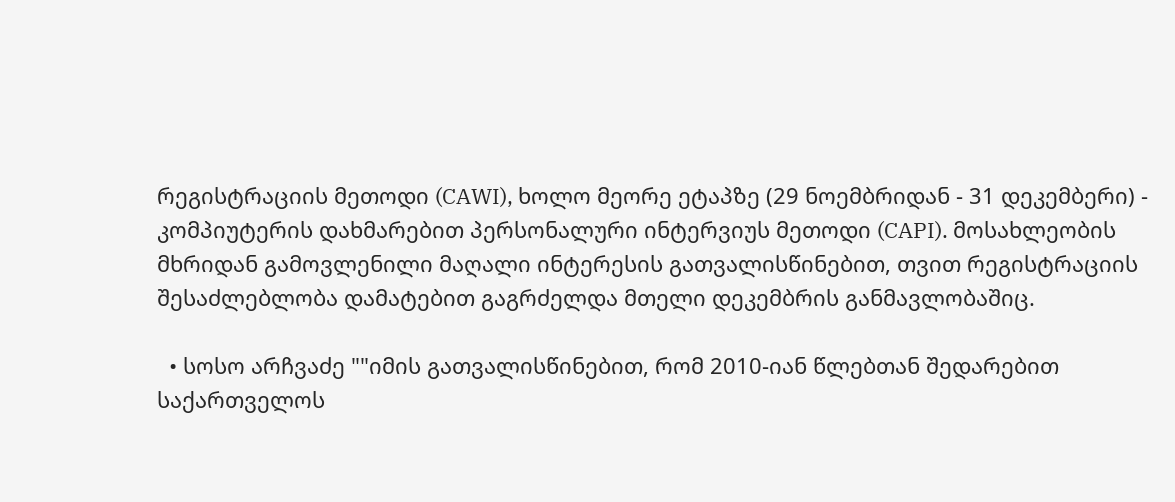რეგისტრაციის მეთოდი (CAWI), ხოლო მეორე ეტაპზე (29 ნოემბრიდან - 31 დეკემბერი) - კომპიუტერის დახმარებით პერსონალური ინტერვიუს მეთოდი (CAPI). მოსახლეობის მხრიდან გამოვლენილი მაღალი ინტერესის გათვალისწინებით, თვით რეგისტრაციის შესაძლებლობა დამატებით გაგრძელდა მთელი დეკემბრის განმავლობაშიც.

  • სოსო არჩვაძე ""იმის გათვალისწინებით, რომ 2010-იან წლებთან შედარებით საქართველოს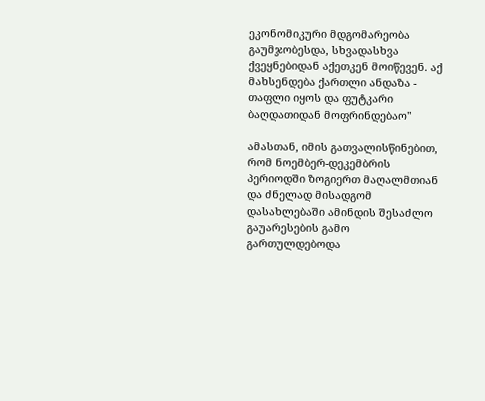ეკონომიკური მდგომარეობა გაუმჯობესდა, სხვადასხვა ქვეყნებიდან აქეთკენ მოიწევენ. აქ მახსენდება ქართლი ანდაზა - თაფლი იყოს და ფუტკარი ბაღდათიდან მოფრინდებაო"

ამასთან, იმის გათვალისწინებით, რომ ნოემბერ-დეკემბრის პერიოდში ზოგიერთ მაღალმთიან და ძნელად მისადგომ დასახლებაში ამინდის შესაძლო გაუარესების გამო გართულდებოდა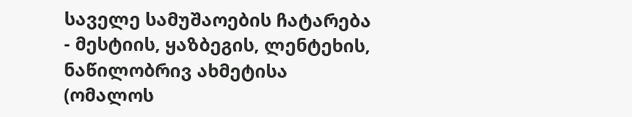საველე სამუშაოების ჩატარება - მესტიის, ყაზბეგის, ლენტეხის, ნაწილობრივ ახმეტისა (ომალოს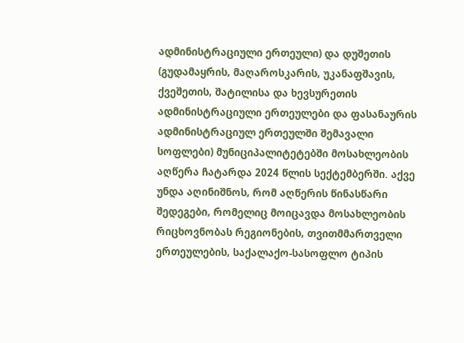ადმინისტრაციული ერთეული) და დუშეთის (გუდამაყრის, მაღაროსკარის, უკანაფშავის, ქვეშეთის, შატილისა და ხევსურეთის ადმინისტრაციული ერთეულები და ფასანაურის ადმინისტრაციულ ერთეულში შემავალი სოფლები) მუნიციპალიტეტებში მოსახლეობის აღწერა ჩატარდა 2024 წლის სექტემბერში. აქვე უნდა აღინიშნოს, რომ აღწერის წინასწარი შედეგები, რომელიც მოიცავდა მოსახლეობის რიცხოვნობას რეგიონების, თვითმმართველი ერთეულების, საქალაქო-სასოფლო ტიპის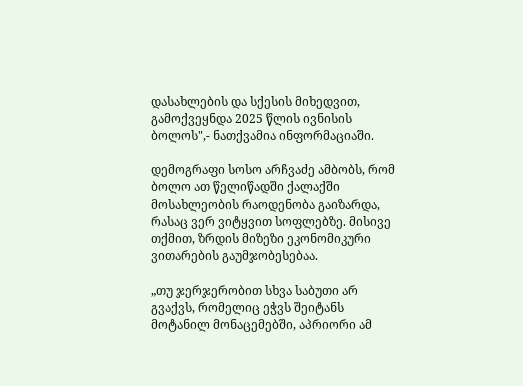დასახლების და სქესის მიხედვით, გამოქვეყნდა 2025 წლის ივნისის ბოლოს",- ნათქვამია ინფორმაციაში.

დემოგრაფი სოსო არჩვაძე ამბობს, რომ ბოლო ათ წელიწადში ქალაქში მოსახლეობის რაოდენობა გაიზარდა, რასაც ვერ ვიტყვით სოფლებზე. მისივე თქმით, ზრდის მიზეზი ეკონომიკური ვითარების გაუმჯობესებაა.

„თუ ჯერჯერობით სხვა საბუთი არ გვაქვს, რომელიც ეჭვს შეიტანს მოტანილ მონაცემებში, აპრიორი ამ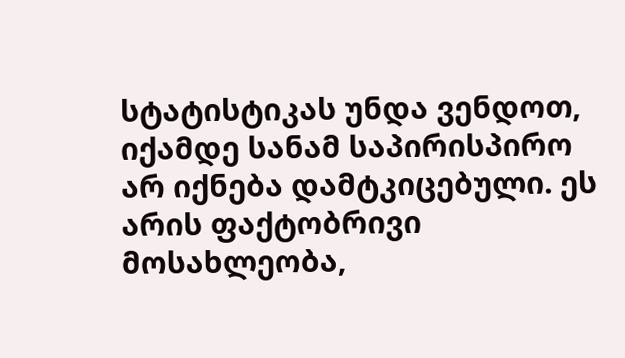სტატისტიკას უნდა ვენდოთ, იქამდე სანამ საპირისპირო არ იქნება დამტკიცებული. ეს არის ფაქტობრივი მოსახლეობა,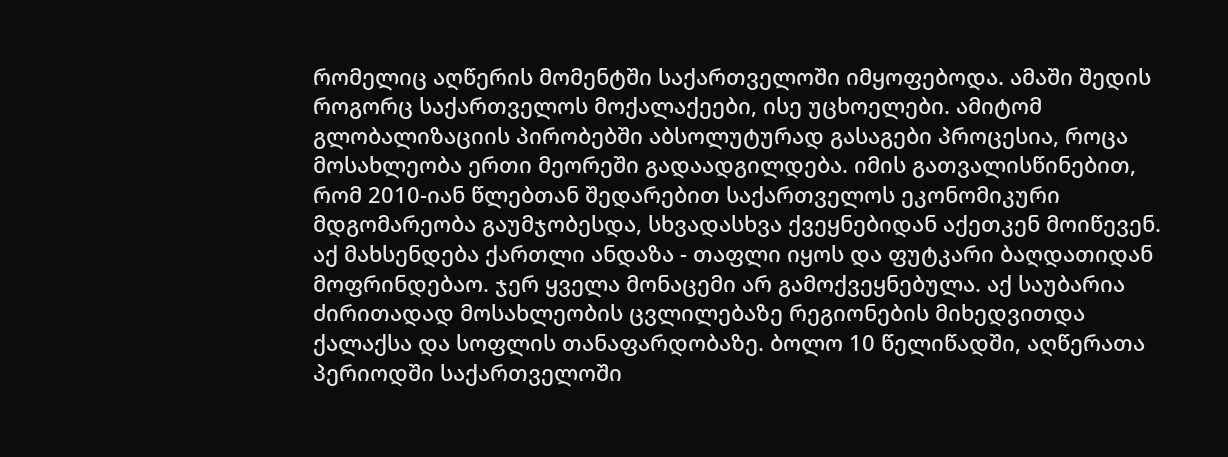რომელიც აღწერის მომენტში საქართველოში იმყოფებოდა. ამაში შედის როგორც საქართველოს მოქალაქეები, ისე უცხოელები. ამიტომ გლობალიზაციის პირობებში აბსოლუტურად გასაგები პროცესია, როცა მოსახლეობა ერთი მეორეში გადაადგილდება. იმის გათვალისწინებით, რომ 2010-იან წლებთან შედარებით საქართველოს ეკონომიკური მდგომარეობა გაუმჯობესდა, სხვადასხვა ქვეყნებიდან აქეთკენ მოიწევენ. აქ მახსენდება ქართლი ანდაზა - თაფლი იყოს და ფუტკარი ბაღდათიდან მოფრინდებაო. ჯერ ყველა მონაცემი არ გამოქვეყნებულა. აქ საუბარია ძირითადად მოსახლეობის ცვლილებაზე რეგიონების მიხედვითდა ქალაქსა და სოფლის თანაფარდობაზე. ბოლო 10 წელიწადში, აღწერათა პერიოდში საქართველოში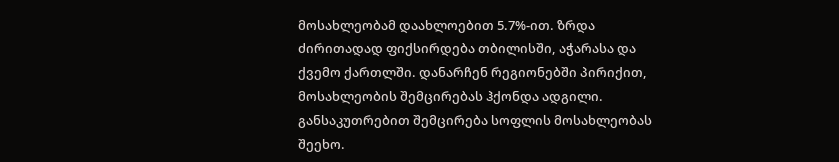მოსახლეობამ დაახლოებით 5.7%-ით. ზრდა ძირითადად ფიქსირდება თბილისში, აჭარასა და ქვემო ქართლში. დანარჩენ რეგიონებში პირიქით, მოსახლეობის შემცირებას ჰქონდა ადგილი. განსაკუთრებით შემცირება სოფლის მოსახლეობას შეეხო.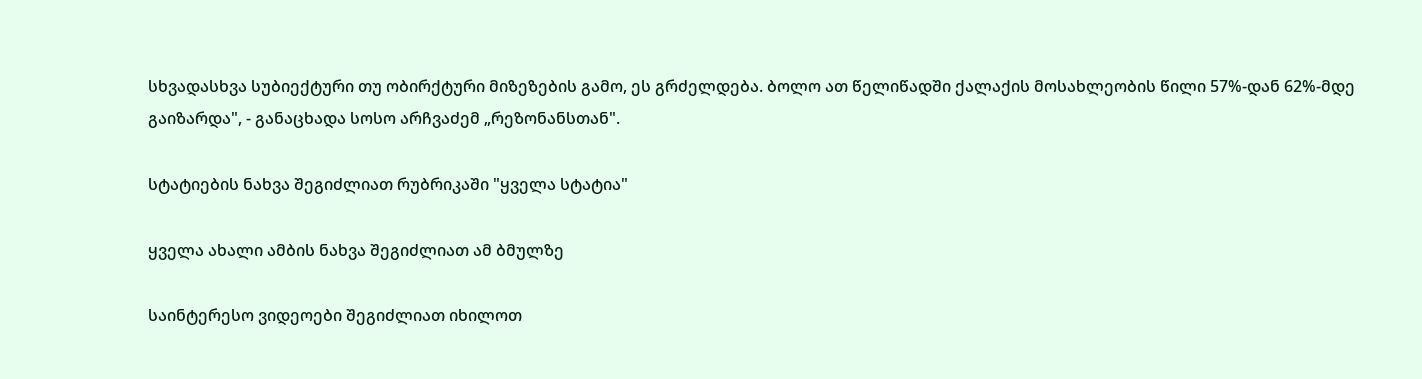სხვადასხვა სუბიექტური თუ ობირქტური მიზეზების გამო, ეს გრძელდება. ბოლო ათ წელიწადში ქალაქის მოსახლეობის წილი 57%-დან 62%-მდე გაიზარდა", - განაცხადა სოსო არჩვაძემ „რეზონანსთან".

სტატიების ნახვა შეგიძლიათ რუბრიკაში "ყველა სტატია"

ყველა ახალი ამბის ნახვა შეგიძლიათ ამ ბმულზე

საინტერესო ვიდეოები შეგიძლიათ იხილოთ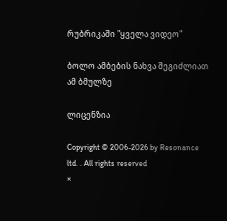რუბრიკაში "ყველა ვიდეო"

ბოლო ამბების ნახვა შეგიძლიათ ამ ბმულზე

ლიცენზია

Copyright © 2006-2026 by Resonance ltd. . All rights reserved
×